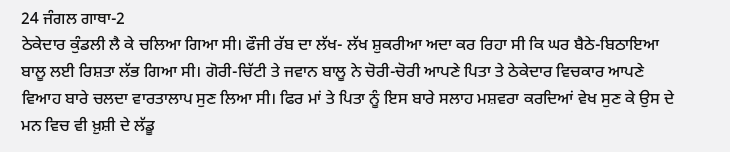24 ਜੰਗਲ ਗਾਥਾ-2
ਠੇਕੇਦਾਰ ਕੁੰਡਲੀ ਲੈ ਕੇ ਚਲਿਆ ਗਿਆ ਸੀ। ਫੌਜੀ ਰੱਬ ਦਾ ਲੱਖ- ਲੱਖ ਸ਼ੁਕਰੀਆ ਅਦਾ ਕਰ ਰਿਹਾ ਸੀ ਕਿ ਘਰ ਬੈਠੇ-ਬਿਠਾਇਆ ਬਾਲੂ ਲਈ ਰਿਸ਼ਤਾ ਲੱਭ ਗਿਆ ਸੀ। ਗੋਰੀ-ਚਿੱਟੀ ਤੇ ਜਵਾਨ ਬਾਲੂ ਨੇ ਚੋਰੀ-ਚੋਰੀ ਆਪਣੇ ਪਿਤਾ ਤੇ ਠੇਕੇਦਾਰ ਵਿਚਕਾਰ ਆਪਣੇ ਵਿਆਹ ਬਾਰੇ ਚਲਦਾ ਵਾਰਤਾਲਾਪ ਸੁਣ ਲਿਆ ਸੀ। ਫਿਰ ਮਾਂ ਤੇ ਪਿਤਾ ਨੂੰ ਇਸ ਬਾਰੇ ਸਲਾਹ ਮਸ਼ਵਰਾ ਕਰਦਿਆਂ ਵੇਖ ਸੁਣ ਕੇ ਉਸ ਦੇ ਮਨ ਵਿਚ ਵੀ ਖ਼ੁਸ਼ੀ ਦੇ ਲੱਡੂ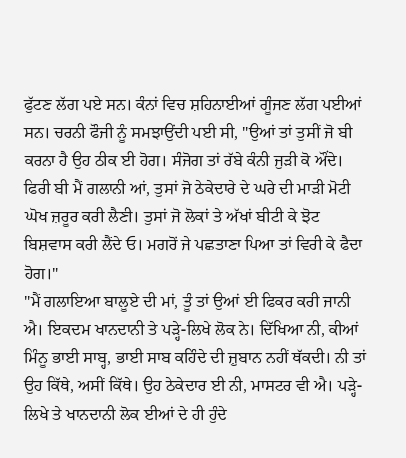ਫੁੱਟਣ ਲੱਗ ਪਏ ਸਨ। ਕੰਨਾਂ ਵਿਚ ਸ਼ਹਿਨਾਈਆਂ ਗੂੰਜਣ ਲੱਗ ਪਈਆਂ ਸਨ। ਚਰਨੀ ਫੌਜੀ ਨੂੰ ਸਮਝਾਉਂਦੀ ਪਈ ਸੀ, "ਉਆਂ ਤਾਂ ਤੁਸੀਂ ਜੋ ਬੀ ਕਰਨਾ ਹੈ ਉਹ ਠੀਕ ਈ ਹੋਗ। ਸੰਜੋਗ ਤਾਂ ਰੱਬੇ ਕੰਨੀ ਜੁੜੀ ਕੋ ਔਂਦੇ। ਫਿਰੀ ਬੀ ਮੈਂ ਗਲਾਨੀ ਆਂ, ਤੁਸਾਂ ਜੋ ਠੇਕੇਦਾਰੇ ਦੇ ਘਰੇ ਦੀ ਮਾੜੀ ਮੋਟੀ ਘੋਖ ਜ਼ਰੂਰ ਕਰੀ ਲੈਣੀ। ਤੁਸਾਂ ਜੋ ਲੋਕਾਂ ਤੇ ਅੱਖਾਂ ਬੀਟੀ ਕੇ ਝੋਟ ਬਿਸ਼ਵਾਸ ਕਰੀ ਲੈਂਦੇ ਓ। ਮਗਰੋਂ ਜੇ ਪਛਤਾਣਾ ਪਿਆ ਤਾਂ ਵਿਰੀ ਕੇ ਫੈਦਾ ਹੋਗ।"
"ਮੈਂ ਗਲਾਇਆ ਬਾਲੂਏ ਦੀ ਮਾਂ, ਤੂੰ ਤਾਂ ਉਆਂ ਈ ਫਿਕਰ ਕਰੀ ਜਾਨੀ ਐ। ਇਕਦਮ ਖਾਨਦਾਨੀ ਤੇ ਪੜ੍ਹੇ-ਲਿਖੇ ਲੋਕ ਨੇ। ਦਿੱਖਿਆ ਨੀ, ਕੀਆਂ ਮਿੰਨੂ ਭਾਈ ਸਾਬ੍ਹ, ਭਾਈ ਸਾਬ ਕਹਿੰਦੇ ਦੀ ਜ਼ੁਬਾਨ ਨਹੀਂ ਥੱਕਦੀ। ਨੀ ਤਾਂ ਉਹ ਕਿੱਥੇ, ਅਸੀਂ ਕਿੱਥੇ। ਉਹ ਠੇਕੇਦਾਰ ਈ ਨੀ, ਮਾਸਟਰ ਵੀ ਐ। ਪੜ੍ਹੇ-ਲਿਖੇ ਤੇ ਖਾਨਦਾਨੀ ਲੋਕ ਈਆਂ ਦੇ ਹੀ ਹੁੰਦੇ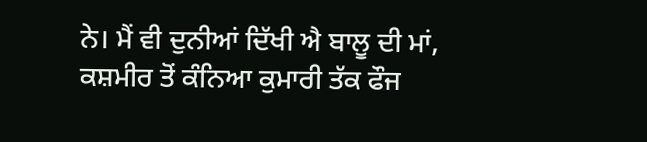ਨੇ। ਮੈਂ ਵੀ ਦੁਨੀਆਂ ਦਿੱਖੀ ਐ ਬਾਲੂ ਦੀ ਮਾਂ, ਕਸ਼ਮੀਰ ਤੋਂ ਕੰਨਿਆ ਕੁਮਾਰੀ ਤੱਕ ਫੌਜ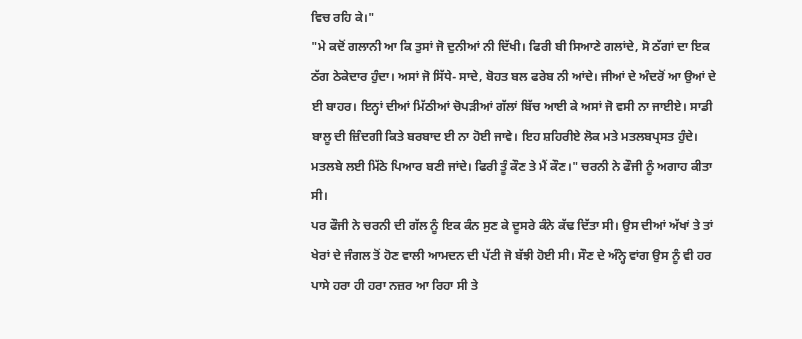ਵਿਚ ਰਹਿ ਕੇ।"
"ਮੇ ਕਦੋਂ ਗਲਾਨੀ ਆ ਕਿ ਤੁਸਾਂ ਜੋ ਦੁਨੀਆਂ ਨੀ ਦਿੱਖੀ। ਫਿਰੀ ਬੀ ਸਿਆਣੇ ਗਲਾਂਦੇ, ਸੋ ਠੱਗਾਂ ਦਾ ਇਕ ਠੱਗ ਠੇਕੇਦਾਰ ਹੁੰਦਾ। ਅਸਾਂ ਜੋ ਸਿੱਧੇ- ਸਾਦੇ, ਬੋਹਤ ਬਲ ਫਰੇਬ ਨੀ ਆਂਦੇ। ਜੀਆਂ ਦੇ ਅੰਦਰੋਂ ਆ ਉਆਂ ਦੇ ਈ ਬਾਹਰ। ਇਨ੍ਹਾਂ ਦੀਆਂ ਮਿੱਠੀਆਂ ਚੋਪੜੀਆਂ ਗੱਲਾਂ ਬਿੱਚ ਆਈ ਕੇ ਅਸਾਂ ਜੋ ਵਸੀ ਨਾ ਜਾਈਏ। ਸਾਡੀ ਬਾਲੂ ਦੀ ਜ਼ਿੰਦਗੀ ਕਿਤੇ ਬਰਬਾਦ ਈ ਨਾ ਹੋਈ ਜਾਵੇ। ਇਹ ਸ਼ਹਿਰੀਏ ਲੋਕ ਮਤੇ ਮਤਲਬਪ੍ਰਸਤ ਹੁੰਦੇ। ਮਤਲਬੇ ਲਈ ਮਿੱਠੇ ਪਿਆਰ ਬਣੀ ਜਾਂਦੇ। ਫਿਰੀ ਤੂੰ ਕੌਣ ਤੇ ਮੈਂ ਕੌਣ।" ਚਰਨੀ ਨੇ ਫੌਜੀ ਨੂੰ ਅਗਾਹ ਕੀਤਾ ਸੀ।
ਪਰ ਫੌਜੀ ਨੇ ਚਰਨੀ ਦੀ ਗੱਲ ਨੂੰ ਇਕ ਕੰਨ ਸੁਣ ਕੇ ਦੂਸਰੇ ਕੰਨੇ ਕੱਢ ਦਿੱਤਾ ਸੀ। ਉਸ ਦੀਆਂ ਅੱਖਾਂ ਤੇ ਤਾਂ ਖੇਰਾਂ ਦੇ ਜੰਗਲ ਤੋਂ ਹੋਣ ਵਾਲੀ ਆਮਦਨ ਦੀ ਪੱਟੀ ਜੋ ਬੱਝੀ ਹੋਈ ਸੀ। ਸੌਣ ਦੇ ਅੰਨ੍ਹੇ ਵਾਂਗ ਉਸ ਨੂੰ ਵੀ ਹਰ ਪਾਸੇ ਹਰਾ ਹੀ ਹਰਾ ਨਜ਼ਰ ਆ ਰਿਹਾ ਸੀ ਤੇ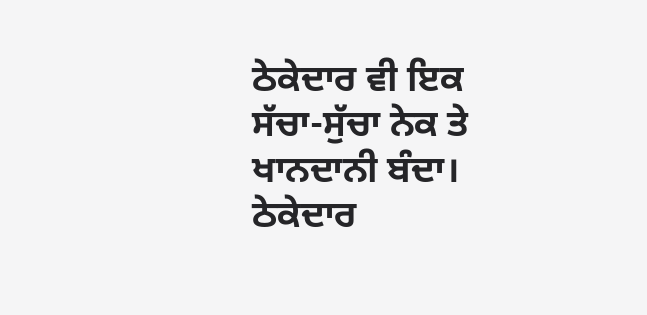ਠੇਕੇਦਾਰ ਵੀ ਇਕ ਸੱਚਾ-ਸੁੱਚਾ ਨੇਕ ਤੇ ਖਾਨਦਾਨੀ ਬੰਦਾ।
ਠੇਕੇਦਾਰ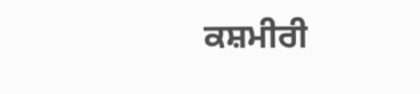ਕਸ਼ਮੀਰੀ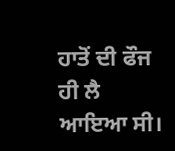ਹਾਤੋਂ ਦੀ ਫੌਜ ਹੀ ਲੈ ਆਇਆ ਸੀ।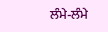ਲੰਮੇ-ਲੰਮੇ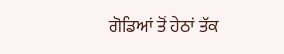ਗੋਡਿਆਂ ਤੋਂ ਹੇਠਾਂ ਤੱਕ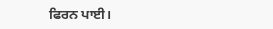ਫਿਰਨ ਪਾਈ।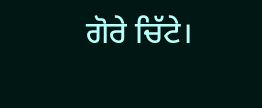ਗੋਰੇ ਚਿੱਟੇ।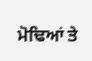ਮੋਢਿਆਂ ਤੇ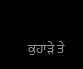ਕੁਹਾੜੇ ਤੇ